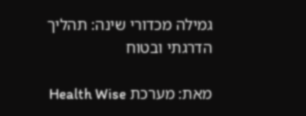גמילה מכדורי שינה: תהליך הדרגתי ובטוח

מאת: מערכת Health Wise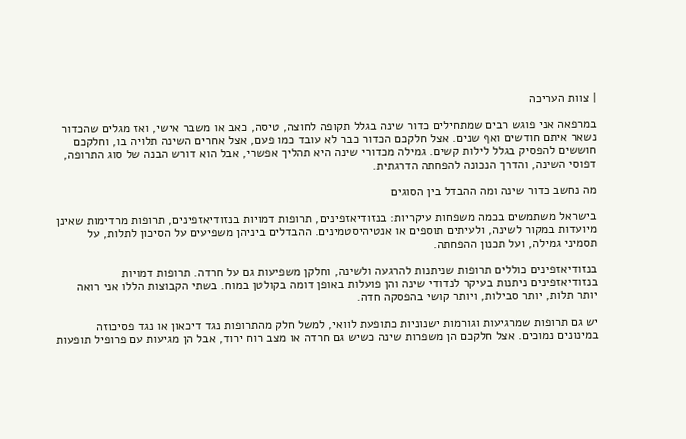| צוות העריכה

במרפאה אני פוגש רבים שמתחילים כדור שינה בגלל תקופה לחוצה, טיסה, כאב או משבר אישי, ואז מגלים שהכדור נשאר איתם חודשים ואף שנים. אצל חלקכם הכדור כבר לא עובד כמו פעם, אצל אחרים השינה תלויה בו, וחלקכם חוששים להפסיק בגלל לילות קשים. גמילה מכדורי שינה היא תהליך אפשרי, אבל הוא דורש הבנה של סוג התרופה, דפוסי השינה, והדרך הנכונה להפחתה הדרגתית.

מה נחשב כדור שינה ומה ההבדל בין הסוגים

בישראל משתמשים בכמה משפחות עיקריות: בנזודיאזפינים, תרופות דמויות בנזודיאזפינים, תרופות מרדימות שאינן מיועדות במקור לשינה, ולעיתים תוספים או אנטיהיסטמינים. ההבדלים ביניהן משפיעים על הסיכון לתלות, על תסמיני גמילה, ועל תכנון ההפחתה.

בנזודיאזפינים כוללים תרופות שניתנות להרגעה ולשינה, וחלקן משפיעות גם על חרדה. תרופות דמויות בנזודיאזפינים ניתנות בעיקר לנדודי שינה והן פועלות באופן דומה בקולטן במוח. בשתי הקבוצות הללו אני רואה יותר תלות, יותר סבילות, ויותר קושי בהפסקה חדה.

יש גם תרופות שמרגיעות וגורמות ישנוניות כתופעת לוואי, למשל חלק מהתרופות נגד דיכאון או נגד פסיכוזה במינונים נמוכים. אצל חלקכם הן משפרות שינה כשיש גם חרדה או מצב רוח ירוד, אבל הן מגיעות עם פרופיל תופעות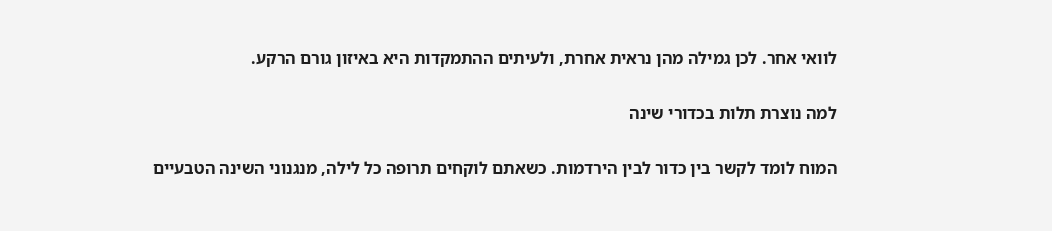לוואי אחר. לכן גמילה מהן נראית אחרת, ולעיתים ההתמקדות היא באיזון גורם הרקע.

למה נוצרת תלות בכדורי שינה

המוח לומד לקשר בין כדור לבין הירדמות. כשאתם לוקחים תרופה כל לילה, מנגנוני השינה הטבעיים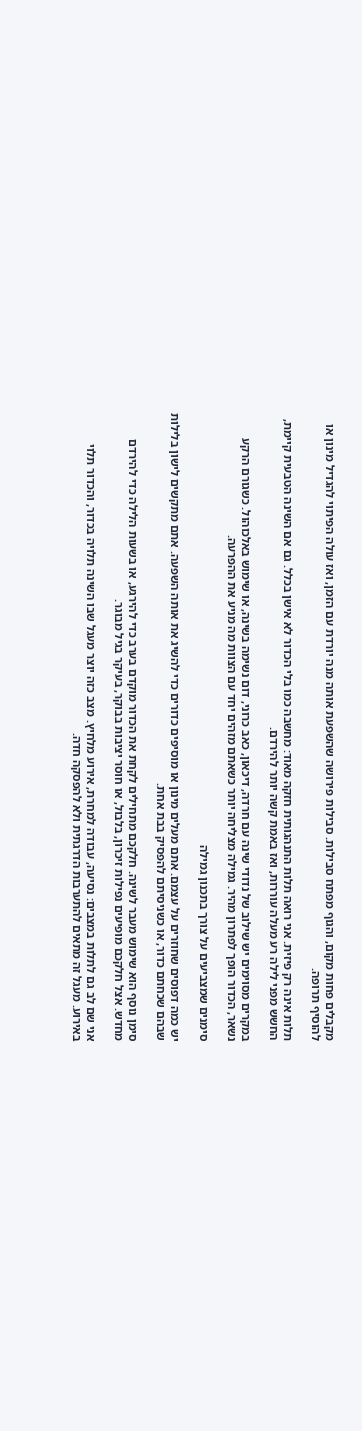מקבלים פחות מקום, והגוף מפתח סבילות. סבילות פירושה שהשפעת אותה מנה יורדת עם הזמן, ואז עולה הפיתוי להגדיל מינון או להוסיף תרופה.

תלות אינה רק פיזית. אני רואה תלות התנהגותית חזקה מאוד: מחשבה כמו בלי הכדור לא אישן בכלל. גם אם השינה הטבעית קיימת, החשש מפני לילה רע מעלה עוררות, ואז באמת קשה יותר להירדם.

במקרים מסוימים יש שילוב של נדודי שינה עם חרדה, דיכאון, כאב כרוני, דום נשימה בשינה, או שימוש באלכוהול. כשגורם הרקע נשאר, הכדור הופך לפתרון מהיר. גמילה מצליחה יותר כשאתם מזהים יחד עם הצוות מה מניע את ההפרעה.

סימנים שמצביעים על צורך בתכנון גמילה

יש כמה דפוסים שחוזרים על עצמם. אתם מעלים מינון או מוסיפים כדורים כדי להשיג את אותה השפעה. אתם מתקשים לישון בלילות שבהם שכחתם כדור, או כשניסיתם להפסיק בבת אחת.

סימן נוסף הוא שימוש מעבר לשינה. חלקכם מתחילים לקחת את הכדור מוקדם בערב כדי להירגע, או בשעות הלילה כדי להירדם מחדש. אצל חלקכם מופיעים נפילות זיכרון, בלבול, או חוסר יציבות בבוקר, בעיקר בגיל מבוגר.

אני שם לב גם לתלות במצבים: נסיעה, עבודה למחרת, אירוע מלחיץ. מצב כזה יוצר מעגל שבו השינה תלויה בכדור, והכדור תלוי באירוע. מעגל זה מתאים להתערבות הדרגתית ולא להפסקה חדה.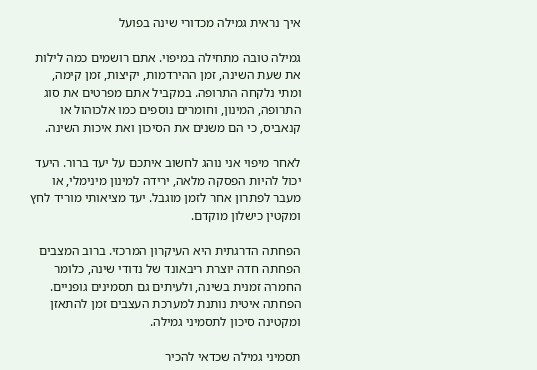איך נראית גמילה מכדורי שינה בפועל

גמילה טובה מתחילה במיפוי. אתם רושמים כמה לילות את שעת השינה, זמן ההירדמות, יקיצות, זמן קימה, ומתי נלקחה התרופה. במקביל אתם מפרטים את סוג התרופה, המינון, וחומרים נוספים כמו אלכוהול או קנאביס, כי הם משנים את הסיכון ואת איכות השינה.

לאחר מיפוי אני נוהג לחשוב איתכם על יעד ברור. היעד יכול להיות הפסקה מלאה, ירידה למינון מינימלי, או מעבר לפתרון אחר לזמן מוגבל. יעד מציאותי מוריד לחץ ומקטין כישלון מוקדם.

הפחתה הדרגתית היא העיקרון המרכזי. ברוב המצבים הפחתה חדה יוצרת ריבאונד של נדודי שינה, כלומר החמרה זמנית בשינה, ולעיתים גם תסמינים גופניים. הפחתה איטית נותנת למערכת העצבים זמן להתאזן ומקטינה סיכון לתסמיני גמילה.

תסמיני גמילה שכדאי להכיר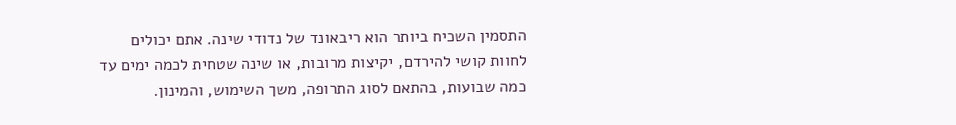התסמין השכיח ביותר הוא ריבאונד של נדודי שינה. אתם יכולים לחוות קושי להירדם, יקיצות מרובות, או שינה שטחית לכמה ימים עד כמה שבועות, בהתאם לסוג התרופה, משך השימוש, והמינון.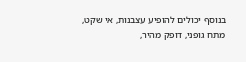בנוסף יכולים להופיע עצבנות, אי שקט, מתח גופני, דופק מהיר,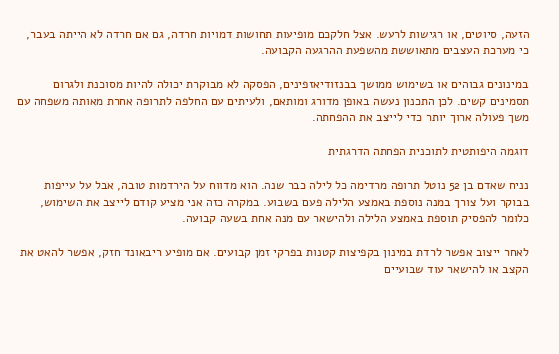הזעה, סיוטים, או רגישות לרעש. אצל חלקכם מופיעות תחושות דמויות חרדה, גם אם חרדה לא הייתה בעבר, כי מערכת העצבים מתאוששת מהשפעת ההרגעה הקבועה.

במינונים גבוהים או בשימוש ממושך בבנזודיאזפינים, הפסקה לא מבוקרת יכולה להיות מסוכנת ולגרום תסמינים קשים. לכן התכנון נעשה באופן מדורג ומותאם, ולעיתים עם החלפה לתרופה אחרת מאותה משפחה עם משך פעולה ארוך יותר כדי לייצב את ההפחתה.

דוגמה היפותטית לתוכנית הפחתה הדרגתית

נניח שאדם בן 52 נוטל תרופה מרדימה כל לילה כבר שנה. הוא מדווח על הירדמות טובה, אבל על עייפות בבוקר ועל צורך במנה נוספת באמצע הלילה פעם בשבוע. במקרה כזה אני מציע קודם לייצב את השימוש, כלומר להפסיק תוספת באמצע הלילה ולהישאר עם מנה אחת בשעה קבועה.

לאחר ייצוב אפשר לרדת במינון בקפיצות קטנות בפרקי זמן קבועים. אם מופיע ריבאונד חזק, אפשר להאט את הקצב או להישאר עוד שבועיים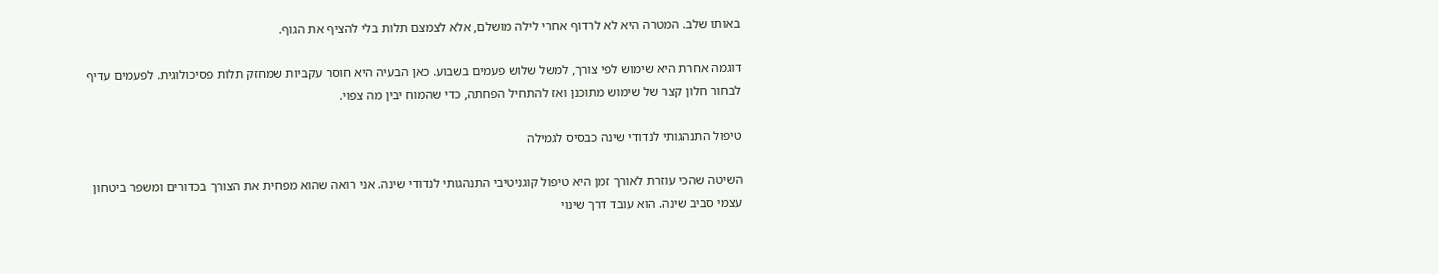באותו שלב. המטרה היא לא לרדוף אחרי לילה מושלם, אלא לצמצם תלות בלי להציף את הגוף.

דוגמה אחרת היא שימוש לפי צורך, למשל שלוש פעמים בשבוע. כאן הבעיה היא חוסר עקביות שמחזק תלות פסיכולוגית. לפעמים עדיף לבחור חלון קצר של שימוש מתוכנן ואז להתחיל הפחתה, כדי שהמוח יבין מה צפוי.

טיפול התנהגותי לנדודי שינה כבסיס לגמילה

השיטה שהכי עוזרת לאורך זמן היא טיפול קוגניטיבי התנהגותי לנדודי שינה. אני רואה שהוא מפחית את הצורך בכדורים ומשפר ביטחון עצמי סביב שינה. הוא עובד דרך שינוי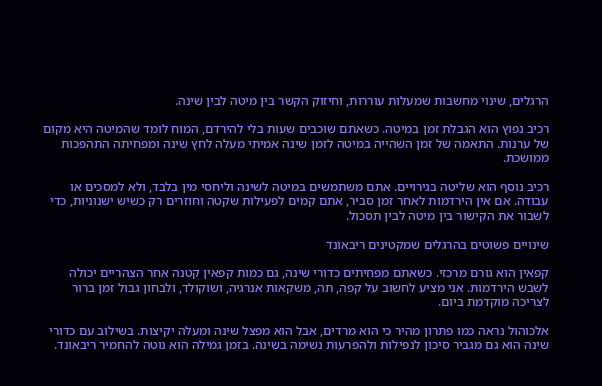הרגלים, שינוי מחשבות שמעלות עוררות, וחיזוק הקשר בין מיטה לבין שינה.

רכיב נפוץ הוא הגבלת זמן במיטה. כשאתם שוכבים שעות בלי להירדם, המוח לומד שהמיטה היא מקום של ערנות. התאמה של זמן השהייה במיטה לזמן שינה אמיתי מעלה לחץ שינה ומפחיתה התהפכות ממושכת.

רכיב נוסף הוא שליטה בגירויים. אתם משתמשים במיטה לשינה וליחסי מין בלבד, ולא למסכים או עבודה. אם אין הירדמות לאחר זמן סביר, אתם קמים לפעילות שקטה וחוזרים רק כשיש ישנוניות, כדי לשבור את הקישור בין מיטה לבין תסכול.

שינויים פשוטים בהרגלים שמקטינים ריבאונד

קפאין הוא גורם מרכזי. כשאתם מפחיתים כדורי שינה, גם כמות קפאין קטנה אחר הצהריים יכולה לשבש הירדמות. אני מציע לחשוב על קפה, תה, משקאות אנרגיה, ושוקולד, ולבחון גבול זמן ברור לצריכה מוקדמת ביום.

אלכוהול נראה כמו פתרון מהיר כי הוא מרדים, אבל הוא מפצל שינה ומעלה יקיצות. בשילוב עם כדורי שינה הוא גם מגביר סיכון לנפילות ולהפרעות נשימה בשינה. בזמן גמילה הוא נוטה להחמיר ריבאונד.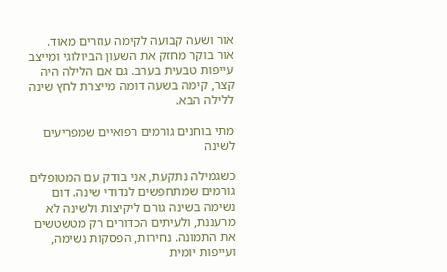אור ושעה קבועה לקימה עוזרים מאוד. אור בוקר מחזק את השעון הביולוגי ומייצב עייפות טבעית בערב. גם אם הלילה היה קצר, קימה בשעה דומה מייצרת לחץ שינה ללילה הבא.

מתי בוחנים גורמים רפואיים שמפריעים לשינה

כשגמילה נתקעת, אני בודק עם המטופלים גורמים שמתחפשים לנדודי שינה. דום נשימה בשינה גורם ליקיצות ולשינה לא מרעננת, ולעיתים הכדורים רק מטשטשים את התמונה. נחירות, הפסקות נשימה, ועייפות יומית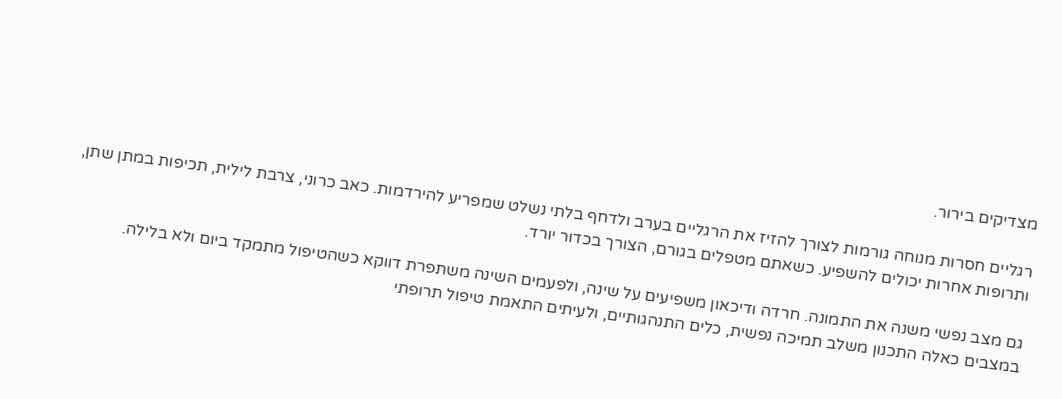מצדיקים בירור.

רגליים חסרות מנוחה גורמות לצורך להזיז את הרגליים בערב ולדחף בלתי נשלט שמפריע להירדמות. כאב כרוני, צרבת לילית, תכיפות במתן שתן, ותרופות אחרות יכולים להשפיע. כשאתם מטפלים בגורם, הצורך בכדור יורד.

גם מצב נפשי משנה את התמונה. חרדה ודיכאון משפיעים על שינה, ולפעמים השינה משתפרת דווקא כשהטיפול מתמקד ביום ולא בלילה. במצבים כאלה התכנון משלב תמיכה נפשית, כלים התנהגותיים, ולעיתים התאמת טיפול תרופתי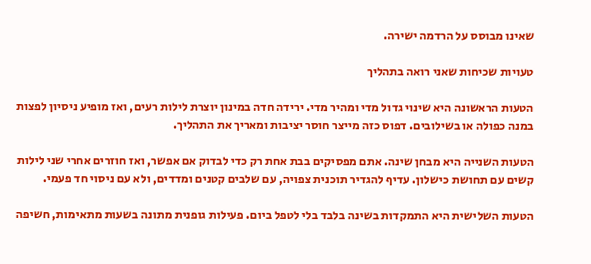שאינו מבוסס על הרדמה ישירה.

טעויות שכיחות שאני רואה בתהליך

הטעות הראשונה היא שינוי גדול מדי ומהיר מדי. ירידה חדה במינון יוצרת לילות רעים, ואז מופיע ניסיון לפצות במנה כפולה או בשילובים. דפוס כזה מייצר חוסר יציבות ומאריך את התהליך.

הטעות השנייה היא מבחן שינה. אתם מפסיקים בבת אחת רק כדי לבדוק אם אפשר, ואז חוזרים אחרי שני לילות קשים עם תחושת כישלון. עדיף להגדיר תוכנית צפויה, עם שלבים קטנים ומדדים, ולא עם ניסוי חד פעמי.

הטעות השלישית היא התמקדות בשינה בלבד בלי לטפל ביום. פעילות גופנית מתונה בשעות מתאימות, חשיפה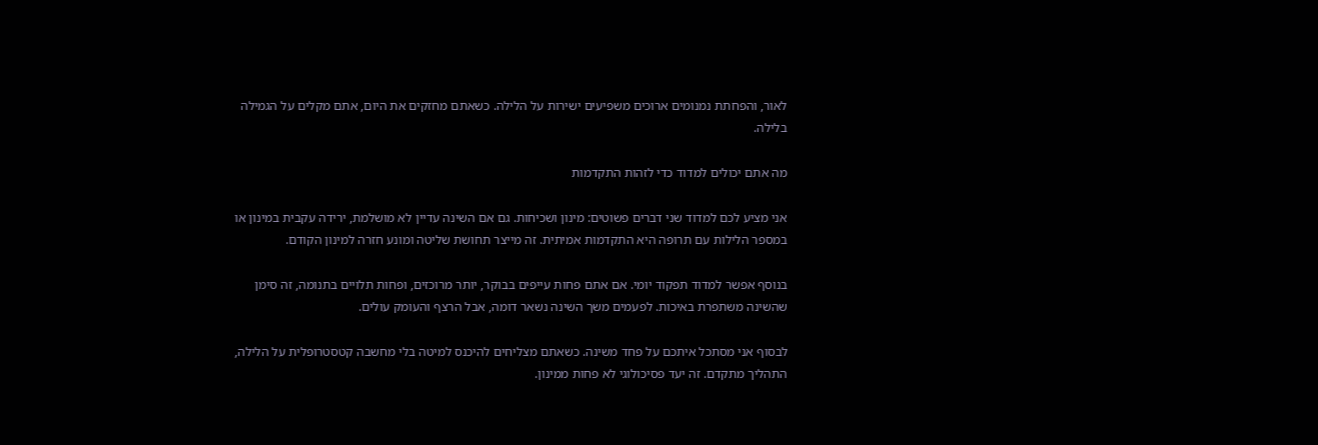לאור, והפחתת נמנומים ארוכים משפיעים ישירות על הלילה. כשאתם מחזקים את היום, אתם מקלים על הגמילה בלילה.

מה אתם יכולים למדוד כדי לזהות התקדמות

אני מציע לכם למדוד שני דברים פשוטים: מינון ושכיחות. גם אם השינה עדיין לא מושלמת, ירידה עקבית במינון או במספר הלילות עם תרופה היא התקדמות אמיתית. זה מייצר תחושת שליטה ומונע חזרה למינון הקודם.

בנוסף אפשר למדוד תפקוד יומי. אם אתם פחות עייפים בבוקר, יותר מרוכזים, ופחות תלויים בתנומה, זה סימן שהשינה משתפרת באיכות. לפעמים משך השינה נשאר דומה, אבל הרצף והעומק עולים.

לבסוף אני מסתכל איתכם על פחד משינה. כשאתם מצליחים להיכנס למיטה בלי מחשבה קטסטרופלית על הלילה, התהליך מתקדם. זה יעד פסיכולוגי לא פחות ממינון.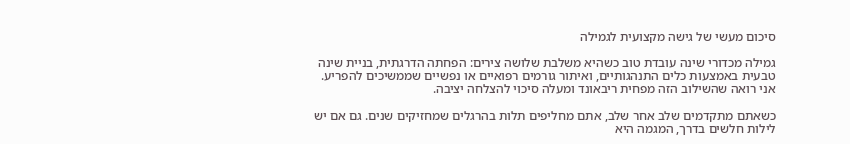סיכום מעשי של גישה מקצועית לגמילה

גמילה מכדורי שינה עובדת טוב כשהיא משלבת שלושה צירים: הפחתה הדרגתית, בניית שינה טבעית באמצעות כלים התנהגותיים, ואיתור גורמים רפואיים או נפשיים שממשיכים להפריע. אני רואה שהשילוב הזה מפחית ריבאונד ומעלה סיכוי להצלחה יציבה.

כשאתם מתקדמים שלב אחר שלב, אתם מחליפים תלות בהרגלים שמחזיקים שנים. גם אם יש לילות חלשים בדרך, המגמה היא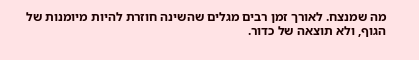מה שמנצח. לאורך זמן רבים מגלים שהשינה חוזרת להיות מיומנות של הגוף, ולא תוצאה של כדור.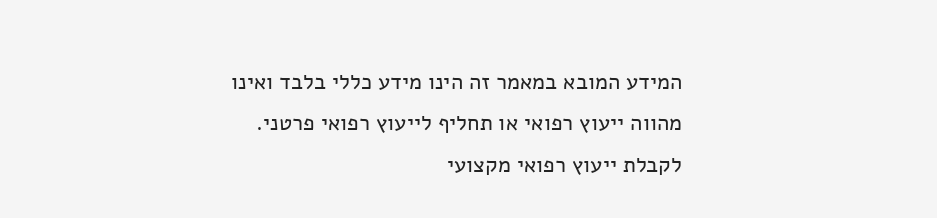המידע המובא במאמר זה הינו מידע כללי בלבד ואינו מהווה ייעוץ רפואי או תחליף לייעוץ רפואי פרטני. לקבלת ייעוץ רפואי מקצועי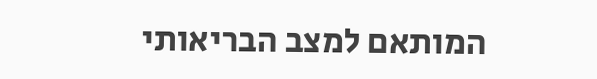המותאם למצב הבריאותי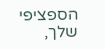הספציפי שלך,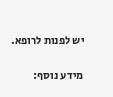יש לפנות לרופא.

מידע נוסף: